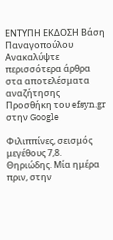ΕΝΤΥΠΗ ΕΚΔΟΣΗ Βάση Παναγοπούλου
Ανακαλύψτε περισσότερα άρθρα στα αποτελέσματα αναζήτησης
Προσθήκη του efsyn.gr στην Google

Φιλιππίνες, σεισμός μεγέθους 7,8. Θηριώδης. Μία ημέρα πριν, στην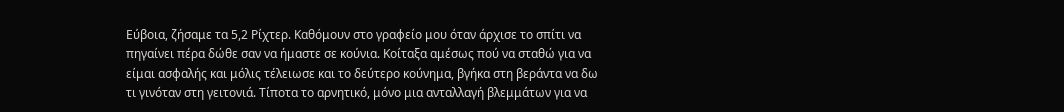Εύβοια, ζήσαμε τα 5,2 Ρίχτερ. Καθόμουν στο γραφείο μου όταν άρχισε το σπίτι να πηγαίνει πέρα δώθε σαν να ήμαστε σε κούνια. Κοίταξα αμέσως πού να σταθώ για να είμαι ασφαλής και μόλις τέλειωσε και το δεύτερο κούνημα, βγήκα στη βεράντα να δω τι γινόταν στη γειτονιά. Τίποτα το αρνητικό, μόνο μια ανταλλαγή βλεμμάτων για να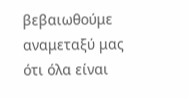βεβαιωθούμε αναμεταξύ μας ότι όλα είναι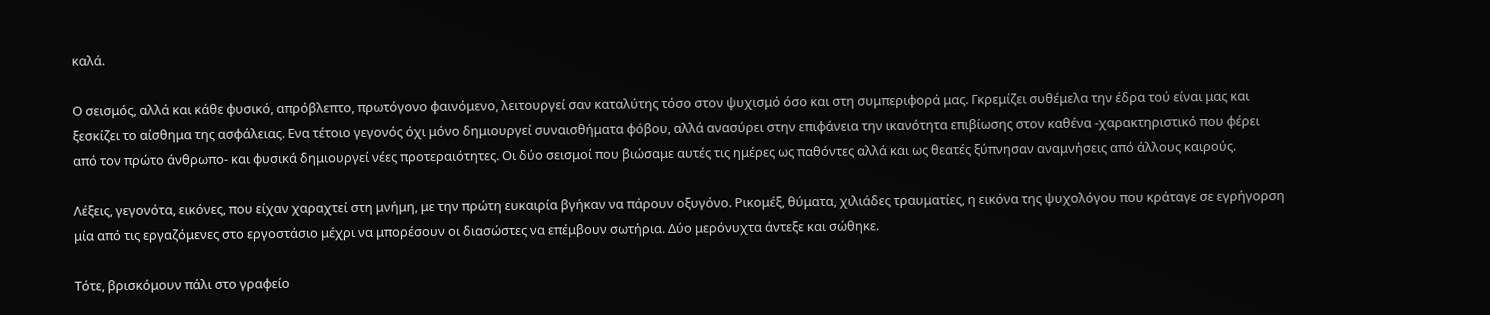καλά.

Ο σεισμός, αλλά και κάθε φυσικό, απρόβλεπτο, πρωτόγονο φαινόμενο, λειτουργεί σαν καταλύτης τόσο στον ψυχισμό όσο και στη συμπεριφορά μας. Γκρεμίζει συθέμελα την έδρα τού είναι μας και ξεσκίζει το αίσθημα της ασφάλειας. Ενα τέτοιο γεγονός όχι μόνο δημιουργεί συναισθήματα φόβου, αλλά ανασύρει στην επιφάνεια την ικανότητα επιβίωσης στον καθένα -χαρακτηριστικό που φέρει από τον πρώτο άνθρωπο- και φυσικά δημιουργεί νέες προτεραιότητες. Οι δύο σεισμοί που βιώσαμε αυτές τις ημέρες ως παθόντες αλλά και ως θεατές ξύπνησαν αναμνήσεις από άλλους καιρούς.

Λέξεις, γεγονότα, εικόνες, που είχαν χαραχτεί στη μνήμη, με την πρώτη ευκαιρία βγήκαν να πάρουν οξυγόνο. Ρικομέξ, θύματα, χιλιάδες τραυματίες, η εικόνα της ψυχολόγου που κράταγε σε εγρήγορση μία από τις εργαζόμενες στο εργοστάσιο μέχρι να μπορέσουν οι διασώστες να επέμβουν σωτήρια. Δύο μερόνυχτα άντεξε και σώθηκε.

Τότε, βρισκόμουν πάλι στο γραφείο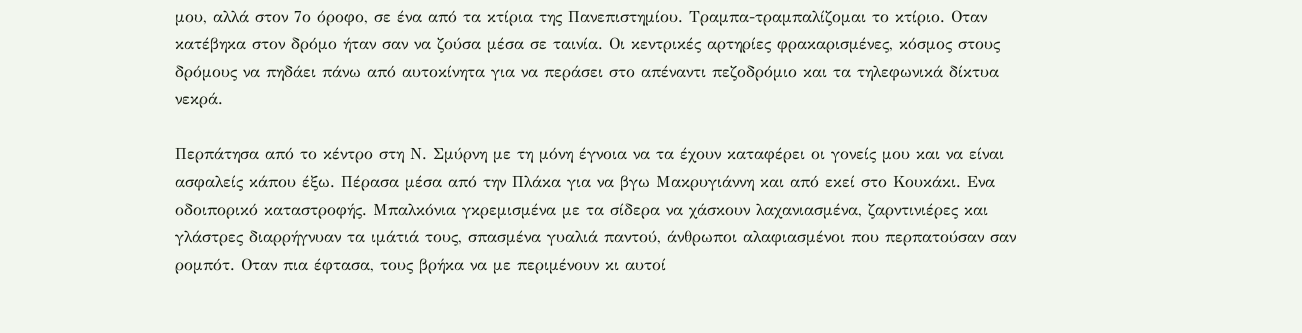μου, αλλά στον 7ο όροφο, σε ένα από τα κτίρια της Πανεπιστημίου. Τραμπα-τραμπαλίζομαι το κτίριο. Οταν κατέβηκα στον δρόμο ήταν σαν να ζούσα μέσα σε ταινία. Οι κεντρικές αρτηρίες φρακαρισμένες, κόσμος στους δρόμους να πηδάει πάνω από αυτοκίνητα για να περάσει στο απέναντι πεζοδρόμιο και τα τηλεφωνικά δίκτυα νεκρά.

Περπάτησα από το κέντρο στη Ν. Σμύρνη με τη μόνη έγνοια να τα έχουν καταφέρει οι γονείς μου και να είναι ασφαλείς κάπου έξω. Πέρασα μέσα από την Πλάκα για να βγω Μακρυγιάννη και από εκεί στο Κουκάκι. Ενα οδοιπορικό καταστροφής. Μπαλκόνια γκρεμισμένα με τα σίδερα να χάσκουν λαχανιασμένα, ζαρντινιέρες και γλάστρες διαρρήγνυαν τα ιμάτιά τους, σπασμένα γυαλιά παντού, άνθρωποι αλαφιασμένοι που περπατούσαν σαν ρομπότ. Οταν πια έφτασα, τους βρήκα να με περιμένουν κι αυτοί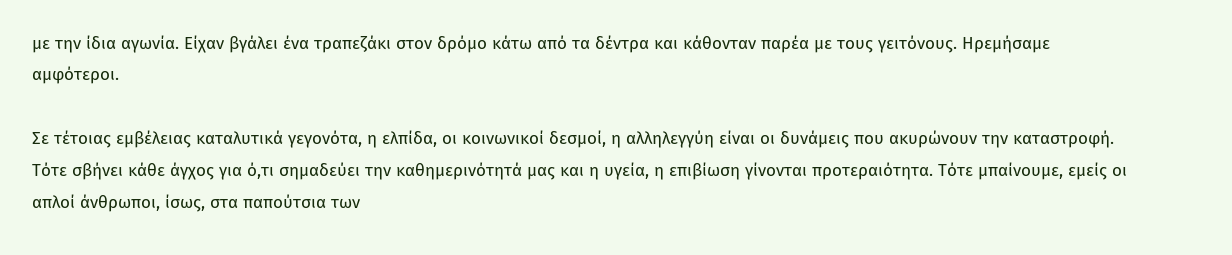με την ίδια αγωνία. Είχαν βγάλει ένα τραπεζάκι στον δρόμο κάτω από τα δέντρα και κάθονταν παρέα με τους γειτόνους. Ηρεμήσαμε αμφότεροι.

Σε τέτοιας εμβέλειας καταλυτικά γεγονότα, η ελπίδα, οι κοινωνικοί δεσμοί, η αλληλεγγύη είναι οι δυνάμεις που ακυρώνουν την καταστροφή. Τότε σβήνει κάθε άγχος για ό,τι σημαδεύει την καθημερινότητά μας και η υγεία, η επιβίωση γίνονται προτεραιότητα. Τότε μπαίνουμε, εμείς οι απλοί άνθρωποι, ίσως, στα παπούτσια των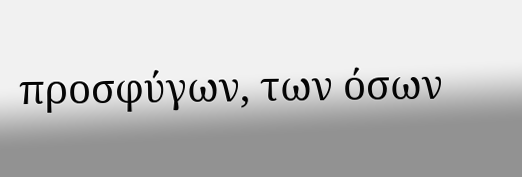προσφύγων, των όσων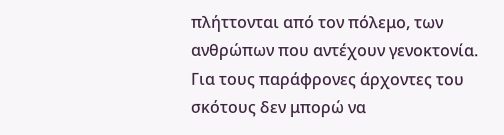πλήττονται από τον πόλεμο, των ανθρώπων που αντέχουν γενοκτονία. Για τους παράφρονες άρχοντες του σκότους δεν μπορώ να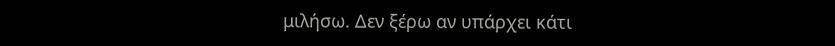μιλήσω. Δεν ξέρω αν υπάρχει κάτι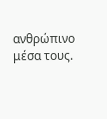ανθρώπινο μέσα τους.